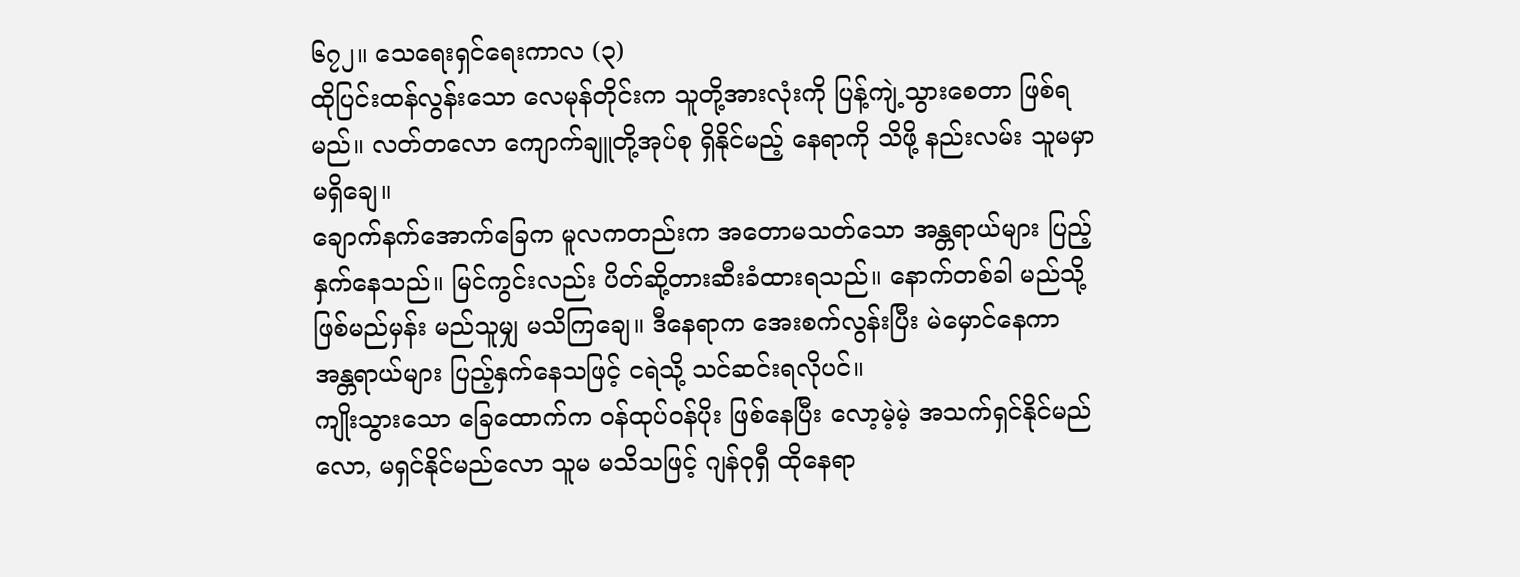၆၇၂။ သေရေးရှင်ရေးကာလ (၃)
ထိုပြင်းထန်လွန်းသော လေမုန်တိုင်းက သူတို့အားလုံးကို ပြန့်ကျဲ့သွားစေတာ ဖြစ်ရမည်။ လတ်တလော ကျောက်ချူတို့အုပ်စု ရှိနိုင်မည့် နေရာကို သိဖို့ နည်းလမ်း သူမမှာ မရှိချေ။
ချောက်နက်အောက်ခြေက မူလကတည်းက အတောမသတ်သော အန္တရာယ်များ ပြည့်နှက်နေသည်။ မြင်ကွင်းလည်း ပိတ်ဆို့တားဆီးခံထားရသည်။ နောက်တစ်ခါ မည်သို့ ဖြစ်မည်မှန်း မည်သူမျှ မသိကြချေ။ ဒီနေရာက အေးစက်လွန်းပြီး မဲမှောင်နေကာ အန္တရာယ်များ ပြည့်နှက်နေသဖြင့် ငရဲသို့ သင်ဆင်းရလိုပင်။
ကျိုးသွားသော ခြေထောက်က ဝန်ထုပ်ဝန်ပိုး ဖြစ်နေပြီး လော့မဲ့မဲ့ အသက်ရှင်နိုင်မည်လော, မရှင်နိုင်မည်လော သူမ မသိသဖြင့် ဂျန်ဝုရှီ ထိုနေရာ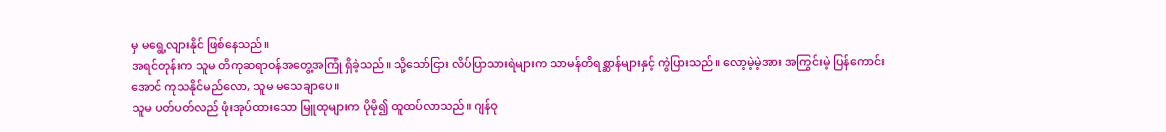မှ မရွေ့လျားနိုင် ဖြစ်နေသည်။
အရင်တုန်းက သူမ တိကုဆရာဝန်အတွေ့အကြုံ ရှိခဲ့သည်။ သို့သော်ငြား လိပ်ပြာသားရဲများက သာမန်တိရစ္ဆာန်များနှင့် ကွဲပြားသည်။ လော့မဲ့မဲ့အား အကြွင်းမဲ့ ပြန်ကောင်းအောင် ကုသနိုင်မည်လော, သူမ မသေချာပေ။
သူမ ပတ်ပတ်လည် ဖုံးအုပ်ထားသော မြူထုများက ပိုမို၍ ထူထပ်လာသည်။ ဂျန်ဝု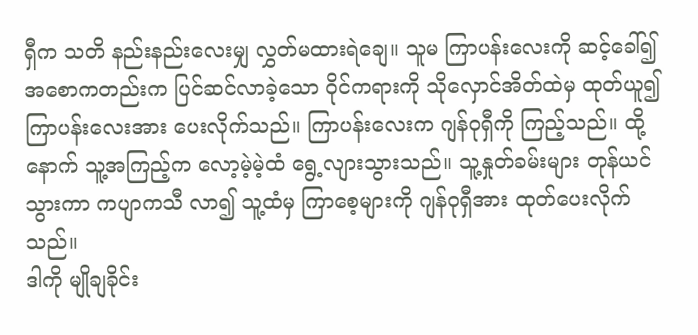ရှီက သတိ နည်းနည်းလေးမျှ လွှတ်မထားရဲချေ။ သူမ ကြာပန်းလေးကို ဆင့်ခေါ်၍ အစောကတည်းက ပြင်ဆင်လာခဲ့သော ဝိုင်ကရားကို သိုလှောင်အိတ်ထဲမှ ထုတ်ယူ၍ ကြာပန်းလေးအား ပေးလိုက်သည်။ ကြာပန်းလေးက ဂျန်ဝုရှီကို ကြည့်သည်။ ထို့နောက် သူ့အကြည့်က လော့မဲ့မဲ့ထံ ရွေ့လျားသွားသည်။ သူ့နှုတ်ခမ်းများ တုန်ယင်သွားကာ ကပျာကသီ လာ၍ သူ့ထံမှ ကြာစေ့များကို ဂျန်ဝုရှီအား ထုတ်ပေးလိုက်သည်။
ဒါကို မျိုချခိုင်း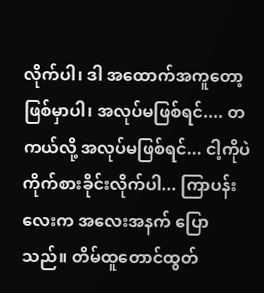လိုက်ပါ၊ ဒါ အထောက်အကူတော့ ဖြစ်မှာပါ၊ အလုပ်မဖြစ်ရင်.... တကယ်လို့ အလုပ်မဖြစ်ရင်... ငါ့ကိုပဲ ကိုက်စားခိုင်းလိုက်ပါ... ကြာပန်းလေးက အလေးအနက် ပြောသည်။ တိမ်ထူတောင်ထွတ်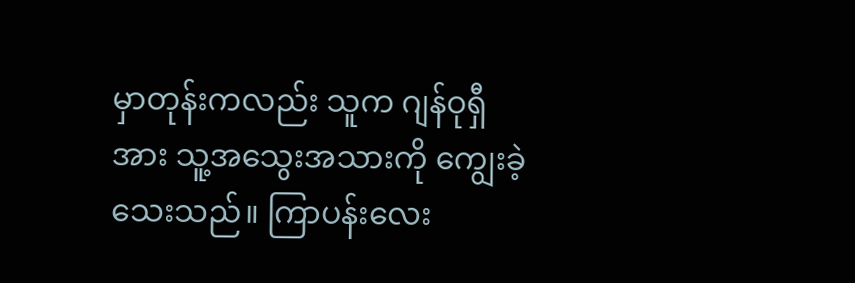မှာတုန်းကလည်း သူက ဂျန်ဝုရှီအား သူ့အသွေးအသားကို ကျွေးခဲ့သေးသည်။ ကြာပန်းလေး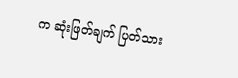က ဆုံးဖြတ်ချက် ပြတ်သား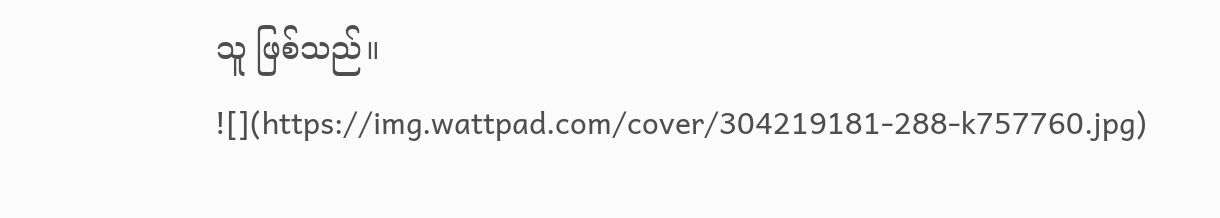သူ ဖြစ်သည်။
![](https://img.wattpad.com/cover/304219181-288-k757760.jpg)